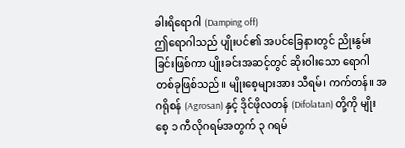ခါးရိရောဂါ (Damping off)
ဤရောဂါသည် ပျိုးပင်၏ အပင်ခြေနားတွင် ညိုးနွမ်းခြင်းဖြစ်ကာ ပျိုးခင်းအဆင့်တွင် ဆိုးဝါးသော ရောဂါတစ်ခုဖြစ်သည်။ မျိုးစေ့များအား သီရမ်၊ ကက်တန်။ အဂရိုစန် (Agrosan) နှင့် ဒိုင်ဖိုလတန် (Difolatan) တို့ကို မျိုးစေ့ ၁ ကီလိုဂရမ်အတွက် ၃ ဂရမ်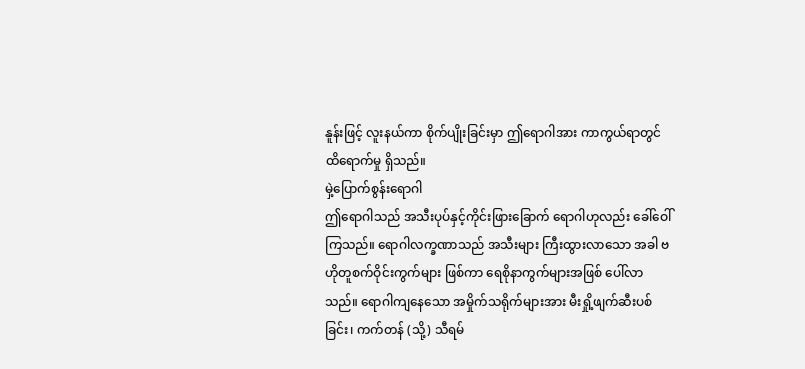နူန်းဖြင့် လူးနယ်ကာ စိုက်ပျိုးခြင်းမှာ ဤရောဂါအား ကာကွယ်ရာတွင် ထိရောက်မှု ရှိသည်။
မှဲ့ပြောက်စွန်းရောဂါ
ဤရောဂါသည် အသီးပုပ်နှင့်ကိုင်းဖြားခြောက် ရောဂါဟုလည်း ခေါ်ဝေါ်ကြသည်။ ရောဂါလက္ခဏာသည် အသီးများ ကြီးထွားလာသော အခါ ဗဟိုတူစက်ဝိုင်းကွက်များ ဖြစ်ကာ ရေစိုနာကွက်များအဖြစ် ပေါ်လာသည်။ ရောဂါကျနေသော အမှိုက်သရိုက်များအား မီးရှို့ဖျက်ဆီးပစ်ခြင်း၊ ကက်တန် (သို့) သီရမ်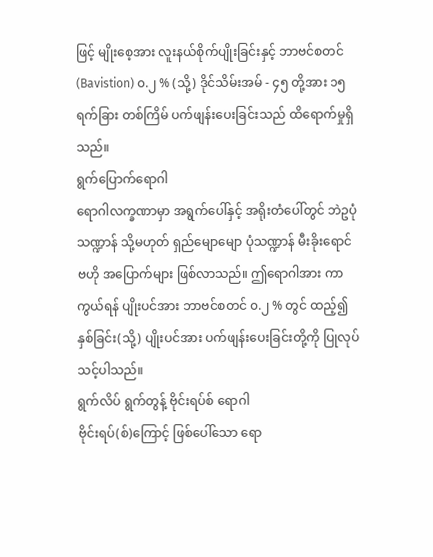ဖြင့် မျိုးစေ့အား လူးနယ်စိုက်ပျိုးခြင်းနှင့် ဘာဗင်စတင် (Bavistion) ၀.၂ % (သို့) ဒိုင်သိမ်းအမ် - ၄၅ တို့အား ၁၅ ရက်ခြား တစ်ကြိမ် ပက်ဖျန်းပေးခြင်းသည် ထိရောက်မှုရှိသည်။
ရွက်ပြောက်ရောဂါ
ရောဂါလက္ခဏာမှာ အရွက်ပေါ်နှင့် အရိုးတံပေါ်တွင် ဘဲဥပုံသဏ္ဍာန် သို့မဟုတ် ရှည်မျောမျော ပုံသဏ္ဍာန် မီးခိုးရောင် ဗဟို အပြောက်များ ဖြစ်လာသည်။ ဤရောဂါအား ကာကွယ်ရန် ပျိုးပင်အား ဘာဗင်စတင် ၀.၂ % တွင် ထည့်၍ နှစ်ခြင်း(သို့) ပျိုးပင်အား ပက်ဖျန်းပေးခြင်းတို့ကို ပြုလုပ်သင့်ပါသည်။
ရွက်လိပ် ရွက်တွန့် ဗိုင်းရပ်စ် ရောဂါ
ဗိုင်းရပ်(စ်)ကြောင့် ဖြစ်ပေါ်သော ရော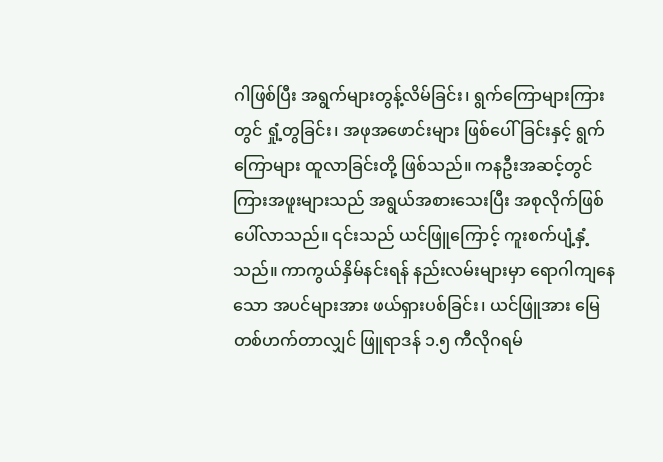ဂါဖြစ်ပြီး အရွက်များတွန့်လိမ်ခြင်း၊ ရွက်ကြောများကြားတွင် ရှုံ့တွခြင်း၊ အဖုအဖောင်းများ ဖြစ်ပေါ်ခြင်းနှင့် ရွက်ကြောများ ထူလာခြင်းတို့ ဖြစ်သည်။ ကနဦးအဆင့်တွင် ကြားအဖူးများသည် အရွယ်အစားသေးပြီး အစုလိုက်ဖြစ်ပေါ်လာသည်။ ၎င်းသည် ယင်ဖြူကြောင့် ကူးစက်ပျံ့နှံ့သည်။ ကာကွယ်နှိမ်နင်းရန် နည်းလမ်းများမှာ ရောဂါကျနေသော အပင်များအား ဖယ်ရှားပစ်ခြင်း၊ ယင်ဖြူအား မြေတစ်ဟက်တာလျှင် ဖြူရာဒန် ၁.၅ ကီလိုဂရမ်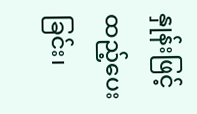နှုန်းဖြင့် ထည့်ပေးခြင်း၊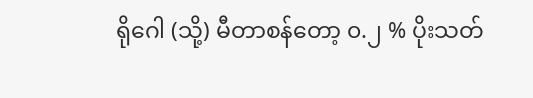ရိုဂေါ (သို့) မီတာစန်တော့ ၀.၂ % ပိုးသတ်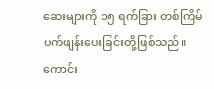ဆေးများကို ၁၅ ရက်ခြား တစ်ကြိမ် ပက်ဖျန်းပေးခြင်းတို့ဖြစ်သည်။
ကောင်း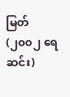မြတ် (၂၀၀၂ ရေဆင်း)